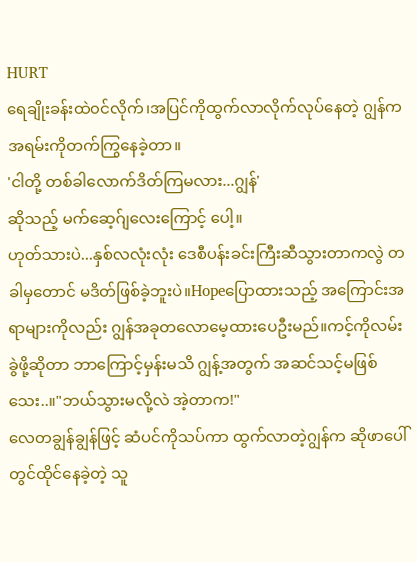HURT
ရေချိုးခန်းထဲ၀င်လိုက်၊အပြင်ကိုထွက်လာလိုက်လုပ်နေတဲ့ ဂျွန်က အရမ်းကိုတက်ကြွနေခဲ့တာ။
'ငါတို့ တစ်ခါလောက်ဒိတ်ကြမလား...ဂျွန်'
ဆိုသည့် မက်ဆေ့ဂ်ျလေးကြောင့် ပေါ့။
ဟုတ်သားပဲ...နှစ်လလုံးလုံး ဒေစီပန်းခင်းကြီးဆီသွားတာကလွဲ တခါမှတောင် မဒိတ်ဖြစ်ခဲ့ဘူးပဲ။Hopeပြောထားသည့် အကြောင်းအရာများကိုလည်း ဂျွန်အခုတလောမေ့ထားပေဦးမည်။ကင့်ကိုလမ်းခွဲဖို့ဆိုတာ ဘာကြောင့်မှန်းမသိ ဂျွန့်အတွက် အဆင်သင့်မဖြစ်သေး..။"ဘယ်သွားမလို့လဲ အဲ့တာက!"
လေတချွန်ချွန်ဖြင့် ဆံပင်ကိုသပ်ကာ ထွက်လာတဲ့ဂျွန်က ဆိုဖာပေါ်တွင်ထိုင်နေခဲ့တဲ့ သူ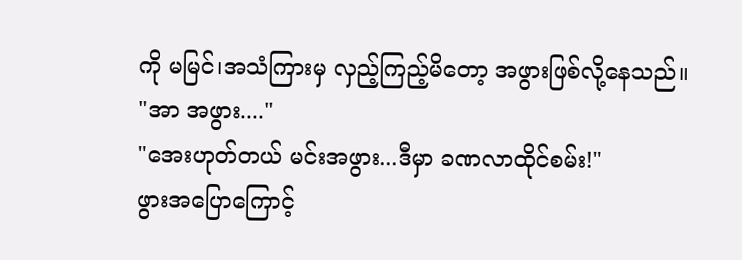ကို မမြင်၊အသံကြားမှ လှည့်ကြည့်မိတော့ အဖွားဖြစ်လို့နေသည်။
"အာ အဖွား...."
"အေးဟုတ်တယ် မင်းအဖွား...ဒီမှာ ခဏလာထိုင်စမ်း!"
ဖွားအပြောကြောင့်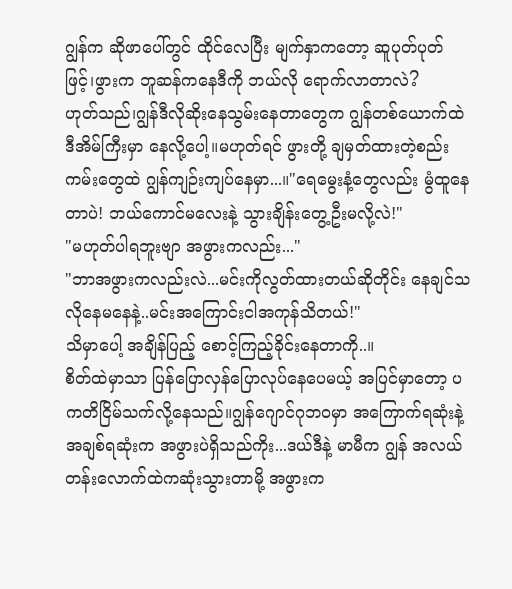ဂျွန်က ဆိုဖာပေါ်တွင် ထိုင်လေပြီး မျက်နှာကတော့ ဆူပုတ်ပုတ်ဖြင့်၊ဖွားက ဘူဆန်ကနေဒီကို ဘယ်လို ရောက်လာတာလဲ?
ဟုတ်သည်၊ဂျွန်ဒီလိုဆိုးနေသွမ်းနေတာတွေက ဂျွန်တစ်ယောက်ထဲ ဒီအိမ်ကြီးမှာ နေလို့ပေါ့။မဟုတ်ရင် ဖွားတို့ ချမှတ်ထားတဲ့စည်းကမ်းတွေထဲ ဂျွန်ကျဉ်းကျပ်နေမှာ...။"ရေမွေးနံ့တွေလည်း မွံထူနေတာပဲ! ဘယ်ကောင်မလေးနဲ့ သွားချိန်းတွေ့ဦးမလို့လဲ!"
"မဟုတ်ပါရဘူးဗျာ အဖွားကလည်း..."
"ဘာအဖွားကလည်းလဲ...မင်းကိုလွတ်ထားတယ်ဆိုတိုင်း နေချင်သလိုနေမနေနဲ့..မင်းအကြောင်းငါအကုန်သိတယ်!"
သိမှာပေါ့ အချိန်ပြည့် စောင့်ကြည့်ခိုင်းနေတာကို..။
စိတ်ထဲမှာသာ ပြန်ပြောလှန်ပြောလုပ်နေပေမယ့် အပြင်မှာတော့ ပကတိငြိမ်သက်လို့နေသည်။ဂျွန်ဂျောင်ဂုဘ၀မှာ အကြောက်ရဆုံးနဲ့အချစ်ရဆုံးက အဖွားပဲရှိသည်ကိုး...ဒယ်ဒီနဲ့ မာမီက ဂျွန် အလယ်တန်းလောက်ထဲကဆုံးသွားတာမို့ အဖွားက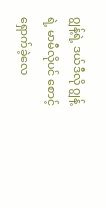ဂျွန့်ရဲ့ ဒယ်ဒီလို ဂျွန့်ရဲ့ မာမီလိုပင် စောင့်ရှောက်ခဲ့လေ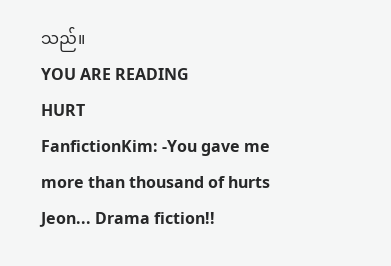သည်။
YOU ARE READING
HURT
FanfictionKim: -You gave me more than thousand of hurts Jeon... Drama fiction!!